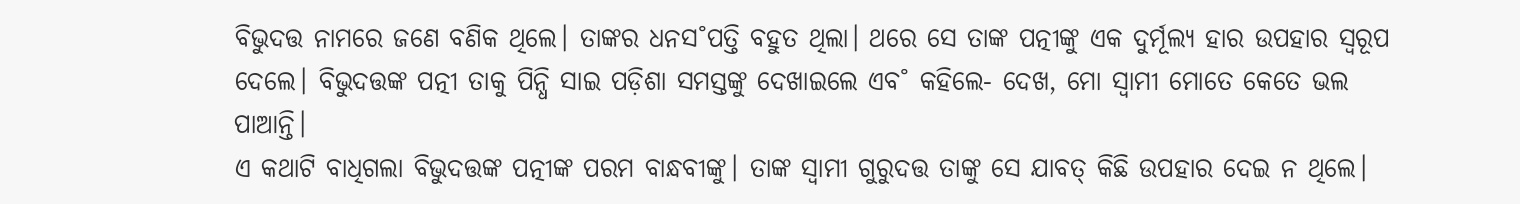ବିଭୁଦତ୍ତ ନାମରେ ଜଣେ ବଣିକ ଥିଲେ। ତାଙ୍କର ଧନସ˚ପତ୍ତି ବହୁତ ଥିଲା। ଥରେ ସେ ତାଙ୍କ ପତ୍ନୀଙ୍କୁ ଏକ ଦୁର୍ମୂଲ୍ୟ ହାର ଉପହାର ସ୍ବରୂପ ଦେଲେ। ବିଭୁଦତ୍ତଙ୍କ ପତ୍ନୀ ତାକୁ ପିନ୍ଧି ସାଇ ପଡ଼ିଶା ସମସ୍ତଙ୍କୁ ଦେଖାଇଲେ ଏବ˚ କହିଲେ- ଦେଖ, ମୋ ସ୍ବାମୀ ମୋତେ କେତେ ଭଲ ପାଆନ୍ତି।
ଏ କଥାଟି ବାଧିଗଲା ବିଭୁଦତ୍ତଙ୍କ ପତ୍ନୀଙ୍କ ପରମ ବାନ୍ଧବୀଙ୍କୁ। ତାଙ୍କ ସ୍ବାମୀ ଗୁରୁଦତ୍ତ ତାଙ୍କୁ ସେ ଯାବତ୍‌ କିଛି ଉପହାର ଦେଇ ନ ଥିଲେ।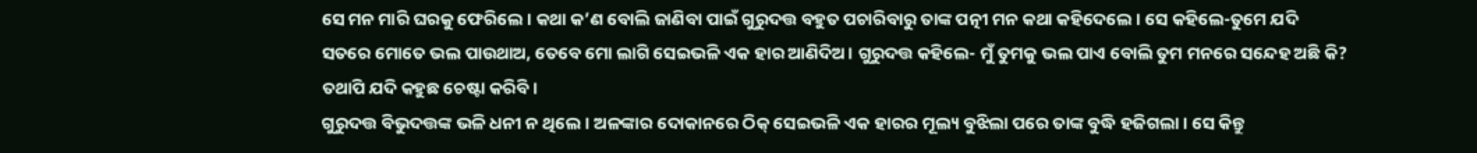ସେ ମନ ମାରି ଘରକୁ ଫେରିଲେ। କଥା କ’ଣ ବୋଲି ଜାଣିବା ପାଇଁ ଗୁରୁଦତ୍ତ ବହୁତ ପଚାରିବାରୁ ତାଙ୍କ ପତ୍ନୀ ମନ କଥା କହିଦେଲେ। ସେ କହିଲେ-ତୁମେ ଯଦି ସତରେ ମୋତେ ଭଲ ପାଉଥାଅ, ତେବେ ମୋ ଲାଗି ସେଇଭଳି ଏକ ହାର ଆଣିଦିଅ। ଗୁରୁଦତ୍ତ କହିଲେ- ମୁଁ ତୁମକୁ ଭଲ ପାଏ ବୋଲି ତୁମ ମନରେ ସନ୍ଦେହ ଅଛି କି? ତଥାପି ଯଦି କହୁଛ ଚେଷ୍ଟା କରିବି।
ଗୁରୁଦତ୍ତ ବିଭୁଦତ୍ତଙ୍କ ଭଳି ଧନୀ ନ ଥିଲେ। ଅଳଙ୍କାର ଦୋକାନରେ ଠିକ୍‌ ସେଇଭଳି ଏକ ହାରର ମୂଲ୍ୟ ବୁଝିଲା ପରେ ତାଙ୍କ ବୁଦ୍ଧି ହଜିଗଲା। ସେ କିନ୍ତୁ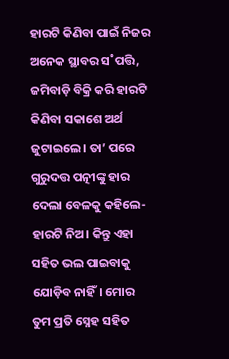ହାରଟି କିଣିବା ପାଇଁ ନିଜର ଅନେକ ସ୍ଥାବର ସ˚ପତ୍ତି, ଜମିବାଡ଼ି ବିକ୍ରି କରି ହାରଟି କିଣିବା ସକାଶେ ଅର୍ଥ ଜୁଟାଇଲେ। ତା’ ପରେ ଗୁରୁଦତ୍ତ ପତ୍ନୀଙ୍କୁ ହାର ଦେଲା ବେଳକୁ କହିଲେ- ହାରଟି ନିଅ। କିନ୍ତୁ ଏହା ସହିତ ଭଲ ପାଇବାକୁ ଯୋଡ଼ିବ ନାହିଁ। ମୋର ତୁମ ପ୍ରତି ସ୍ନେହ ସହିତ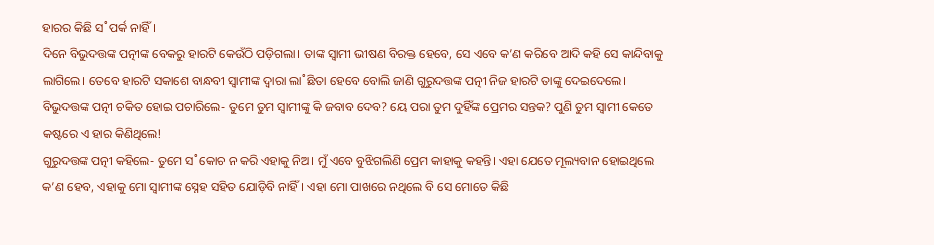ହାରର କିଛି ସ˚ପର୍କ ନାହିଁ।
ଦିନେ ବିଭୁଦତ୍ତଙ୍କ ପତ୍ନୀଙ୍କ ବେକରୁ ହାରଟି କେଉଁଠି ପଡ଼ିଗଲା। ତାଙ୍କ ସ୍ବାମୀ ଭୀଷଣ ବିରକ୍ତ ହେବେ, ସେ ଏବେ କ’ଣ କରିବେ ଆଦି କହି ସେ କାନ୍ଦିବାକୁ ଲାଗିଲେ। ତେବେ ହାରଟି ସକାଶେ ବାନ୍ଧବୀ ସ୍ବାମୀଙ୍କ ଦ୍ବାରା ଲା˚ଛିତା ହେବେ ବୋଲି ଜାଣି ଗୁରୁଦତ୍ତଙ୍କ ପତ୍ନୀ ନିଜ ହାରଟି ତାଙ୍କୁ ଦେଇଦେଲେ। ବିଭୁଦତ୍ତଙ୍କ ପତ୍ନୀ ଚକିତ ହୋଇ ପଚାରିଲେ- ତୁମେ ତୁମ ସ୍ବାମୀଙ୍କୁ କି ଜବାବ ଦେବ? ୟେ ପରା ତୁମ ଦୁହିଁଙ୍କ ପ୍ରେମର ସନ୍ତକ? ପୁଣି ତୁମ ସ୍ବାମୀ କେତେ କଷ୍ଟରେ ଏ ହାର କିଣିଥିଲେ!
ଗୁରୁଦତ୍ତଙ୍କ ପତ୍ନୀ କହିଲେ- ତୁମେ ସ˚କୋଚ ନ କରି ଏହାକୁ ନିଅ। ମୁଁ ଏବେ ବୁଝିଗଲିଣି ପ୍ରେମ କାହାକୁ କହନ୍ତି। ଏହା ଯେତେ ମୂଲ୍ୟବାନ ହୋଇଥିଲେ କ’ଣ ହେବ, ଏହାକୁ ମୋ ସ୍ବାମୀଙ୍କ ସ୍ନେହ ସହିତ ଯୋଡ଼ିବି ନାହିଁ। ଏହା ମୋ ପାଖରେ ନଥିଲେ ବି ସେ ମୋତେ କିଛି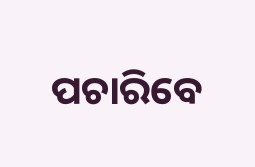ପଚାରିବେ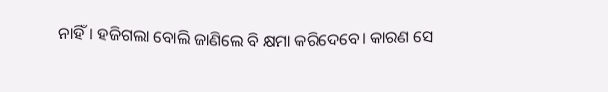ନାହିଁ। ହଜିଗଲା ବୋଲି ଜାଣିଲେ ବି କ୍ଷମା କରିଦେବେ। କାରଣ ସେ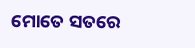ମୋତେ ସତରେ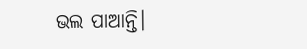ଭଲ ପାଆନ୍ତି।